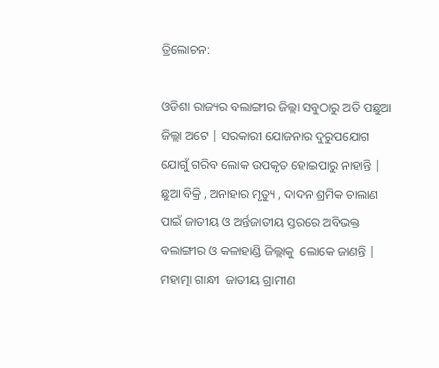ତ୍ରିଲୋଚନ:

ଓଡିଶା ରାଜ୍ୟର ବଲାଙ୍ଗୀର ଜିଲ୍ଲା ସବୁଠାରୁ ଅତି ପଛୁଆ ଜିଲ୍ଲା ଅଟେ | ସରକାରୀ ଯୋଜନାର ଦୁରୁପଯୋଗ ଯୋଗୁଁ ଗରିବ ଲୋକ ଉପକୃତ ହୋଇପାରୁ ନାହାନ୍ତି | ଛୁଆ ବିକ୍ରି , ଅନାହାର ମୃତ୍ୟୁ , ଦାଦନ ଶ୍ରମିକ ଚାଲାଣ ପାଇଁ ଜାତୀୟ ଓ ଅର୍ନ୍ତଜାତୀୟ ସ୍ତରରେ ଅବିଭକ୍ତ  ବଲାଙ୍ଗୀର ଓ କଳାହାଣ୍ଡି ଜିଲ୍ଲାକୁ  ଲୋକେ ଜାଣନ୍ତି | ମହାତ୍ମା ଗାନ୍ଧୀ  ଜାତୀୟ ଗ୍ରାମୀଣ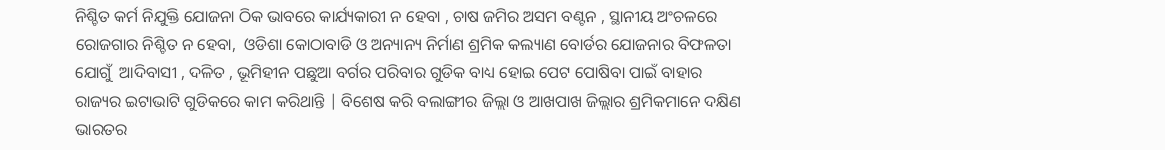ନିଶ୍ଚିତ କର୍ମ ନିଯୁକ୍ତି ଯୋଜନା ଠିକ ଭାବରେ କାର୍ଯ୍ୟକାରୀ ନ ହେବା , ଚାଷ ଜମିର ଅସମ ବଣ୍ଟନ , ସ୍ଥାନୀୟ ଅଂଚଳରେ ରୋଜଗାର ନିଶ୍ଚିତ ନ ହେବା,  ଓଡିଶା କୋଠାବାଡି ଓ ଅନ୍ୟାନ୍ୟ ନିର୍ମାଣ ଶ୍ରମିକ କଲ୍ୟାଣ ବୋର୍ଡର ଯୋଜନାର ବିଫଳତା ଯୋଗୁଁ  ଆଦିବାସୀ , ଦଳିତ , ଭୂମିହୀନ ପଛୁଆ ବର୍ଗର ପରିବାର ଗୁଡିକ ବାଧ୍ୟ ହୋଇ ପେଟ ପୋଷିବା ପାଇଁ ବାହାର ରାଜ୍ୟର ଇଟାଭାଟି ଗୁଡିକରେ କାମ କରିଥାନ୍ତି | ବିଶେଷ କରି ବଲାଙ୍ଗୀର ଜିଲ୍ଲା ଓ ଆଖପାଖ ଜିଲ୍ଲାର ଶ୍ରମିକମାନେ ଦକ୍ଷିଣ ଭାରତର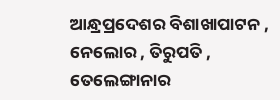ଆନ୍ଧ୍ରପ୍ରଦେଶର ବିଶାଖାପାଟନ , ନେଲୋର , ତିରୁପତି , ତେଲେଙ୍ଗାନାର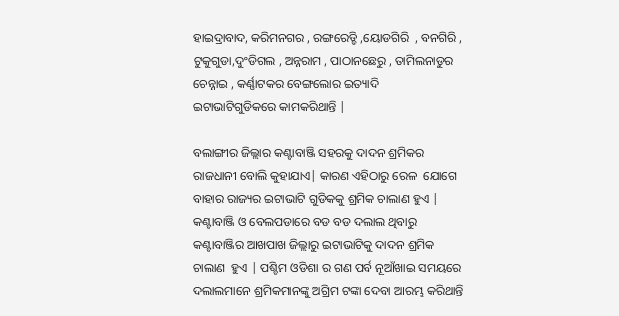ହାଇଦ୍ରାବାଦ, କରିମନଗର , ରଙ୍ଗରେଡ୍ଡି ,ୟୋଡଗିରି  , ବନଗିରି ,  ଟୁକୁଗୁଡା,ଦୁଂଡିଗଲ , ଅନ୍ନରାମ , ପାଠାନଛେରୁ , ତାମିଲନାଡୁର ଚେନ୍ନାଇ , କର୍ଣ୍ଣାଟକର ବେଙ୍ଗଲୋର ଇତ୍ୟାଦି ଇଟାଭାଟିଗୁଡିକରେ କାମକରିଥାନ୍ତି |

ବଲାଙ୍ଗୀର ଜିଲ୍ଲାର କଣ୍ଟାବାଞ୍ଜି ସହରକୁ ଦାଦନ ଶ୍ରମିକର ରାଜଧାନୀ ବୋଲି କୁହାଯାଏ| କାରଣ ଏହିଠାରୁ ରେଳ  ଯୋଗେ ବାହାର ରାଜ୍ୟର ଇଟାଭାଟି ଗୁଡିକକୁ ଶ୍ରମିକ ଚାଲାଣ ହୁଏ | କଣ୍ଟାବାଞ୍ଜି ଓ ବେଲପଡାରେ ବଡ ବଡ ଦଲାଲ ଥିବାରୁ କଣ୍ଟାବାଞ୍ଜିର ଆଖପାଖ ଜିଲ୍ଲାରୁ ଇଟାଭାଟିକୁ ଦାଦନ ଶ୍ରମିକ ଚାଲାଣ  ହୁଏ | ପଶ୍ଚିମ ଓଡିଶା ର ଗଣ ପର୍ବ ନୂଆଁଖାଇ ସମୟରେ ଦଲାଲମାନେ ଶ୍ରମିକମାନଙ୍କୁ ଅଗ୍ରିମ ଟଙ୍କା ଦେବା ଆରମ୍ଭ କରିଥାନ୍ତି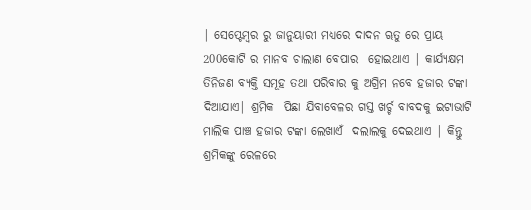| ସେପ୍ଟେମ୍ବର ରୁ ଜାନୁୟାରୀ ମଧ୍ୟରେ ଦାଦନ ୠତୁ ରେ ପ୍ରାୟ 200କୋଟି ର ମାନବ ଚାଲାଣ ବେପାର  ହୋଇଥାଏ | କାର୍ଯ୍ୟକ୍ଷମ ତିନିଜଣ ବ୍ୟକ୍ତି ସମୂହ ତଥା ପରିବାର କୁ ଅଗ୍ରିମ ନବେ ହଜାର ଟଙ୍କା  ଦିଆଯାଏ| ଶ୍ରମିକ  ପିଛା ଯିବାବେଳର ଗସ୍ତ ଖର୍ଚ୍ଚ ବାବଦକୁ ଇଟାଭାଟି ମାଲିକ ପାଞ୍ଚ ହଜାର ଟଙ୍କା ଲେଖାଏଁ  ଦଲାଲକୁ ଦେଇଥାଏ | କିନ୍ତୁ ଶ୍ରମିକଙ୍କୁ ରେଳରେ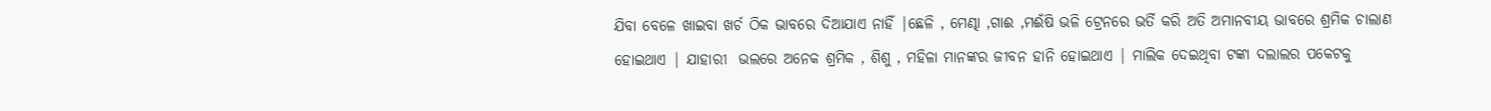ଯିବା ବେଳେ ଖାଇବା ଖର୍ଚ ଠିକ ଭାବରେ ଦିଆଯାଏ ନାହିଁ |ଛେଳି , ମେଣ୍ଢା ,ଗାଈ ,ମଈଁଷି ଭଳି ଟ୍ରେନରେ ଭର୍ତି କରି ଅତି ଅମାନବୀୟ ଭାବରେ ଶ୍ରମିକ ଚାଲାଣ ହୋଇଥାଏ | ଯାହାରୀ  ଭଲରେ ଅନେକ ଶ୍ରମିକ , ଶିଶୁ , ମହିଳା ମାନଙ୍କର ଜୀବନ ହାନି ହୋଇଥାଏ | ମାଲିକ ଦେଇଥିବା ଟଙ୍କା ଦଲାଲର ପକେଟକୁ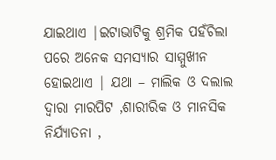ଯାଇଥାଏ |ଇଟାଭାଟିକୁ ଶ୍ରମିକ ପହଁଚିଲା ପରେ ଅନେକ ସମସ୍ୟାର ସାମ୍ମୁଖୀନ ହୋଇଥାଏ | ଯଥା – ମାଲିକ ଓ ଦଲାଲ ଦ୍ୱାରା ମାରପିଟ ,ଶାରୀରିକ ଓ ମାନସିକ ନିର୍ଯ୍ୟାତନା ,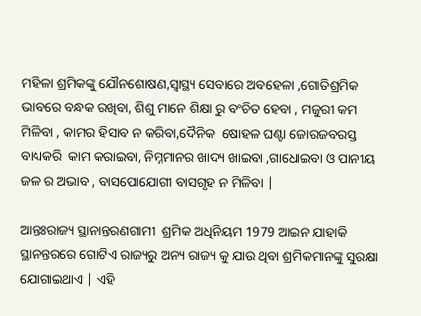ମହିଳା ଶ୍ରମିକଙ୍କୁ ଯୌନଶୋଷଣ,ସ୍ୱାସ୍ଥ୍ୟ ସେବାରେ ଅବହେଳା ,ଗୋତିଶ୍ରମିକ ଭାବରେ ବନ୍ଧକ ରଖିବା, ଶିଶୁ ମାନେ ଶିକ୍ଷା ରୁ ବଂଚିତ ହେବା , ମଜୁରୀ କମ  ମିଳିବା , କାମର ହିସାବ ନ କରିବା,ଦୈନିକ  ଷୋହଳ ଘଣ୍ଟା ଜୋରଜବରସ୍ତ  ବାଧ୍ୟକରି  କାମ କରାଇବା, ନିମ୍ନମାନର ଖାଦ୍ୟ ଖାଇବା ,ଗାଧୋଇବା ଓ ପାନୀୟ ଜଳ ର ଅଭାବ , ବାସପୋଯୋଗୀ ବାସଗୃହ ନ ମିଳିବା |

ଆନ୍ତଃରାଜ୍ୟ ସ୍ଥାନାନ୍ତରଣଗାମୀ  ଶ୍ରମିକ ଅଧିନିୟମ 1979 ଆଇନ ଯାହାକି ସ୍ଥାନନ୍ତରରେ ଗୋଟିଏ ରାଜ୍ୟରୁ ଅନ୍ୟ ରାଜ୍ୟ କୁ ଯାଉ ଥିବା ଶ୍ରମିକମାନଙ୍କୁ ସୁରକ୍ଷା ଯୋଗାଇଥାଏ | ଏହି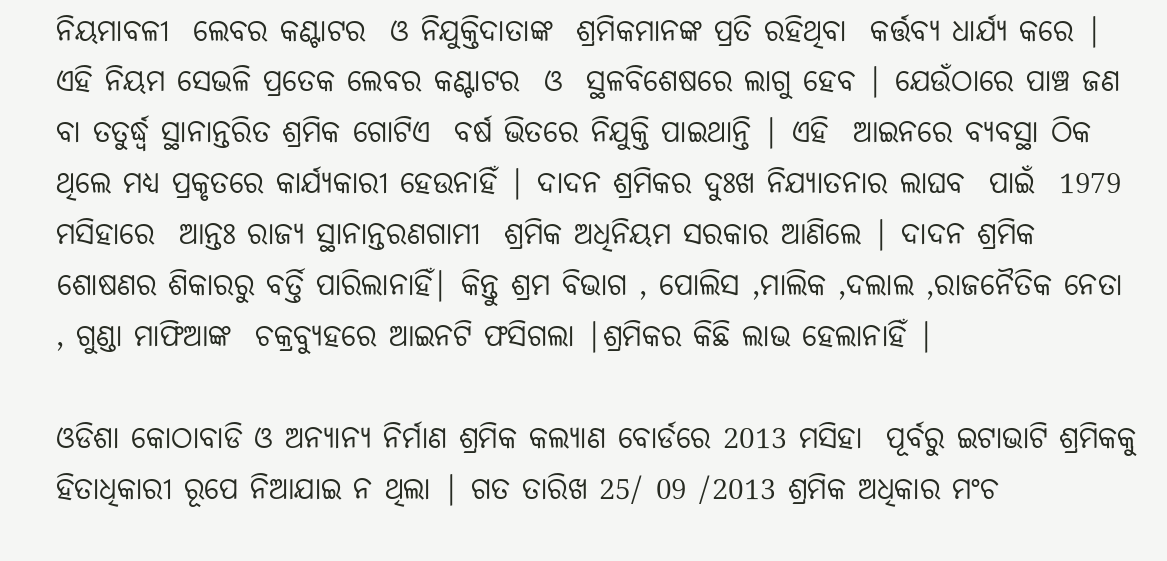ନିୟମାବଳୀ  ଲେବର କଣ୍ଟାଟର  ଓ ନିଯୁକ୍ତିଦାତାଙ୍କ  ଶ୍ରମିକମାନଙ୍କ ପ୍ରତି ରହିଥିବା  କର୍ତ୍ତବ୍ୟ ଧାର୍ଯ୍ୟ କରେ | ଏହି ନିୟମ ସେଭଳି ପ୍ରତେକ ଲେବର କଣ୍ଟାଟର  ଓ  ସ୍ଥଳବିଶେଷରେ ଲାଗୁ ହେବ | ଯେଉଁଠାରେ ପାଞ୍ଚ ଜଣ ବା ତତୁର୍ଦ୍ଧ୍ବ ସ୍ଥାନାନ୍ତରିତ ଶ୍ରମିକ ଗୋଟିଏ  ବର୍ଷ ଭିତରେ ନିଯୁକ୍ତି ପାଇଥାନ୍ତି | ଏହି  ଆଇନରେ ବ୍ୟବସ୍ଥା ଠିକ ଥିଲେ ମଧ୍ୟ ପ୍ରକୃତରେ କାର୍ଯ୍ୟକାରୀ ହେଉନାହିଁ | ଦାଦନ ଶ୍ରମିକର ଦୁଃଖ ନିଯ୍ୟାତନାର ଲାଘବ  ପାଇଁ  1979 ମସିହାରେ  ଆନ୍ତଃ ରାଜ୍ୟ ସ୍ଥାନାନ୍ତରଣଗାମୀ  ଶ୍ରମିକ ଅଧିନିୟମ ସରକାର ଆଣିଲେ | ଦାଦନ ଶ୍ରମିକ ଶୋଷଣର ଶିକାରରୁ ବର୍ତ୍ତି ପାରିଲାନାହିଁ| କିନ୍ତୁ ଶ୍ରମ ବିଭାଗ , ପୋଲିସ ,ମାଲିକ ,ଦଲାଲ ,ରାଜନୈତିକ ନେତା , ଗୁଣ୍ଡା ମାଫିଆଙ୍କ  ଚକ୍ରବ୍ୟୁହରେ ଆଇନଟି ଫସିଗଲା |ଶ୍ରମିକର କିଛି ଲାଭ ହେଲାନାହିଁ |

ଓଡିଶା କୋଠାବାଡି ଓ ଅନ୍ୟାନ୍ୟ ନିର୍ମାଣ ଶ୍ରମିକ କଲ୍ୟାଣ ବୋର୍ଡରେ 2013 ମସିହା  ପୂର୍ବରୁ ଇଟାଭାଟି ଶ୍ରମିକକୁ ହିତାଧିକାରୀ ରୂପେ ନିଆଯାଇ ନ ଥିଲା | ଗତ ତାରିଖ 25/ 09 /2013 ଶ୍ରମିକ ଅଧିକାର ମଂଚ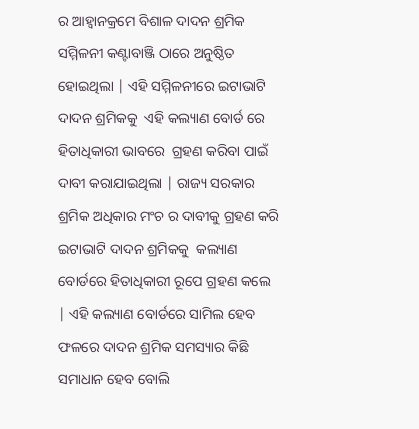ର ଆହ୍ଵାନକ୍ରମେ ବିଶାଳ ଦାଦନ ଶ୍ରମିକ ସମ୍ମିଳନୀ କଣ୍ଟାବାଞ୍ଜି ଠାରେ ଅନୁଷ୍ଠିତ ହୋଇଥିଲା | ଏହି ସମ୍ମିଳନୀରେ ଇଟାଭାଟି ଦାଦନ ଶ୍ରମିକକୁ  ଏହି କଲ୍ୟାଣ ବୋର୍ଡ ରେ ହିତାଧିକାରୀ ଭାବରେ  ଗ୍ରହଣ କରିବା ପାଇଁ ଦାବୀ କରାଯାଇଥିଲା | ରାଜ୍ୟ ସରକାର ଶ୍ରମିକ ଅଧିକାର ମଂଚ ର ଦାବୀକୁ ଗ୍ରହଣ କରି ଇଟାଭାଟି ଦାଦନ ଶ୍ରମିକକୁ  କଲ୍ୟାଣ ବୋର୍ଡରେ ହିତାଧିକାରୀ ରୂପେ ଗ୍ରହଣ କଲେ | ଏହି କଲ୍ୟାଣ ବୋର୍ଡରେ ସାମିଲ ହେବ ଫଳରେ ଦାଦନ ଶ୍ରମିକ ସମସ୍ୟାର କିଛି ସମାଧାନ ହେବ ବୋଲି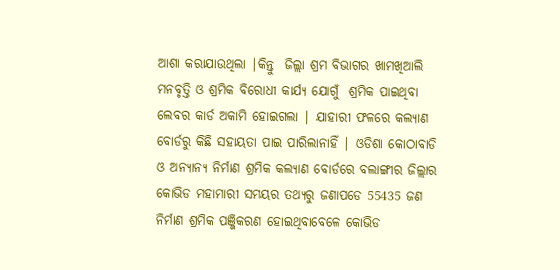ଆଶା କରାଯାଉଥିଲା |କିନ୍ତୁ  ଜିଲ୍ଲା ଶ୍ରମ ବିଭାଗର ଖାମଖିଆଲି ମନବୃତ୍ତି ଓ ଶ୍ରମିକ ବିରୋଧୀ କାର୍ଯ୍ୟ ଯୋଗୁଁ  ଶ୍ରମିକ ପାଇଥିବା ଲେବର କାର୍ଡ ଅକାମି ହୋଇଗଲା | ଯାହାରୀ ଫଳରେ କଲ୍ୟାଣ ବୋର୍ଡରୁ କିଛି ସହାୟତା ପାଇ ପାରିଲାନାହିଁ | ଓଡିଶା କୋଠାବାଡି ଓ ଅନ୍ୟାନ୍ୟ ନିର୍ମାଣ ଶ୍ରମିକ କଲ୍ୟାଣ ବୋର୍ଡରେ ବଲାଙ୍ଗୀର ଜିଲ୍ଲାର କୋଭିଡ ମହାମାରୀ ସମୟର ତଥ୍ୟରୁ ଜଣାପଡେ 55435 ଜଣ ନିର୍ମାଣ ଶ୍ରମିକ ପଞ୍ଜିକରଣ ହୋଇଥିବାବେଳେ କୋଭିଡ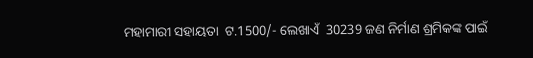ମହାମାରୀ ସହାୟତା  ଟ.1500/- ଲେଖାଏଁ  30239 ଜଣ ନିର୍ମାଣ ଶ୍ରମିକଙ୍କ ପାଇଁ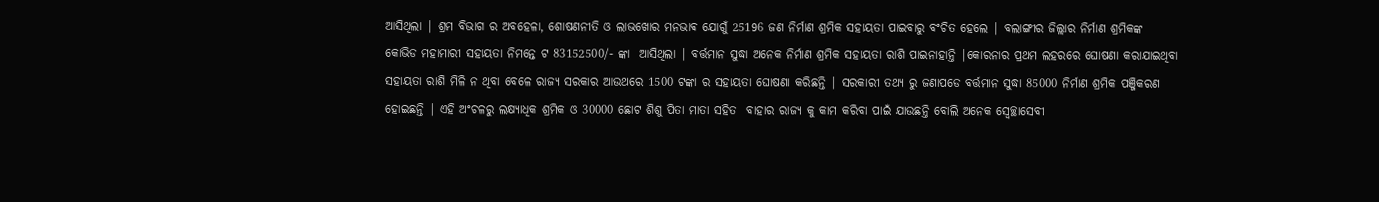ଆସିଥିଲା | ଶ୍ରମ ବିଭାଗ ର ଅବହେଳା, ଶୋଷଣନୀତି ଓ ଲାଭଖୋର ମନଭାଵ ଯୋଗୁଁ 25196 ଜଣ ନିର୍ମାଣ ଶ୍ରମିକ ସହାୟତା ପାଇବାରୁ ବଂଚିତ ହେଲେ | ବଲାଙ୍ଗୀର ଜିଲ୍ଲାର ନିର୍ମାଣ ଶ୍ରମିକଙ୍କ କୋଭିଡ ମହାମାରୀ ସହାୟତା ନିମନ୍ତେ ଟ 83152500/- ଙ୍କା  ଆସିଥିଲା | ବର୍ତ୍ତମାନ ସୁଦ୍ଧା ଅନେକ ନିର୍ମାଣ ଶ୍ରମିକ ସହାୟତା ରାଶି ପାଇନାହାନ୍ତି |କୋରନାର ପ୍ରଥମ ଲହରରେ ଘୋଷଣା କରାଯାଇଥିବା ସହାୟତା ରାଶି ମିଳି ନ ଥିବା ବେଳେ ରାଜ୍ୟ ସରକାର ଆଉଥରେ 1500 ଟଙ୍କା ର ସହାୟତା ଘୋଷଣା କରିଛନ୍ତି | ସରକାରୀ ତଥ୍ୟ ରୁ ଜଣାପଡେ ବର୍ତ୍ତମାନ ସୁଦ୍ଧା 85000 ନିର୍ମାଣ ଶ୍ରମିକ ପଞ୍ଜିକରଣ ହୋଇଛନ୍ତି | ଏହି ଅଂଚଳରୁ ଲକ୍ଷ୍ୟାଧିକ ଶ୍ରମିକ ଓ 30000 ଛୋଟ ଶିଶୁ ପିତା ମାତା ସହିତ  ବାହାର ରାଜ୍ୟ କୁ କାମ କରିବା ପାଇଁ ଯାଉଛନ୍ତି ବୋଲି ଅନେକ ସ୍ୱେଚ୍ଛାସେବୀ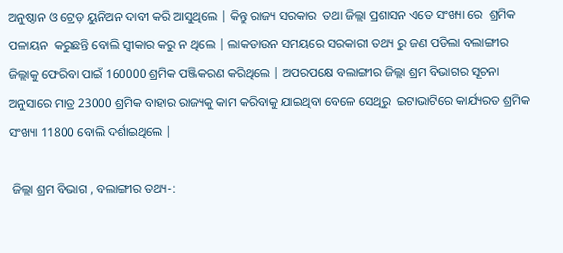ଅନୁଷ୍ଠାନ ଓ ଟ୍ରେଡ଼ ୟୁନିଅନ ଦାବୀ କରି ଆସୁଥିଲେ | କିନ୍ତୁ ରାଜ୍ୟ ସରକାର  ତଥା ଜିଲ୍ଲା ପ୍ରଶାସନ ଏତେ ସଂଖ୍ୟା ରେ  ଶ୍ରମିକ ପଳାୟନ  କରୁଛନ୍ତି ବୋଲି ସ୍ୱୀକାର କରୁ ନ ଥିଲେ | ଲାକଡାଉନ ସମୟରେ ସରକାରୀ ତଥ୍ୟ ରୁ ଜଣ ପଡିଲା ବଲାଙ୍ଗୀର ଜିଲ୍ଲାକୁ ଫେରିବା ପାଇଁ 160000 ଶ୍ରମିକ ପଞ୍ଜିକରଣ କରିଥିଲେ | ଅପରପକ୍ଷେ ବଲାଙ୍ଗୀର ଜିଲ୍ଲା ଶ୍ରମ ବିଭାଗର ସୂଚନା ଅନୁସାରେ ମାତ୍ର 23000 ଶ୍ରମିକ ବାହାର ରାଜ୍ୟକୁ କାମ କରିବାକୁ ଯାଇଥିବା ବେଳେ ସେଥିରୁ  ଇଟାଭାଟିରେ କାର୍ଯ୍ୟରତ ଶ୍ରମିକ ସଂଖ୍ୟା 11800 ବୋଲି ଦର୍ଶାଇଥିଲେ |

 ଜିଲ୍ଲା ଶ୍ରମ ବିଭାଗ , ବଲାଙ୍ଗୀର ତଥ୍ୟ-: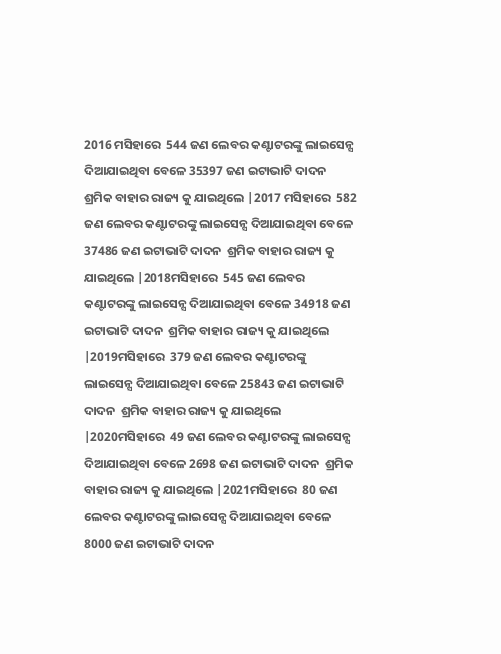2016 ମସିହାରେ  544 ଜଣ ଲେବର କଣ୍ଟାଟରଙ୍କୁ ଲାଇସେନ୍ସ ଦିଆଯାଇଥିବା ବେଳେ 35397 ଜଣ ଇଟାଭାଟି ଦାଦନ  ଶ୍ରମିକ ବାହାର ରାଜ୍ୟ କୁ ଯାଇଥିଲେ |2017 ମସିହାରେ  582 ଜଣ ଲେବର କଣ୍ଟାଟରଙ୍କୁ ଲାଇସେନ୍ସ ଦିଆଯାଇଥିବା ବେଳେ 37486 ଜଣ ଇଟାଭାଟି ଦାଦନ  ଶ୍ରମିକ ବାହାର ରାଜ୍ୟ କୁ ଯାଇଥିଲେ |2018ମସିହାରେ  545 ଜଣ ଲେବର କଣ୍ଟାଟରଙ୍କୁ ଲାଇସେନ୍ସ ଦିଆଯାଇଥିବା ବେଳେ 34918 ଜଣ ଇଟାଭାଟି ଦାଦନ  ଶ୍ରମିକ ବାହାର ରାଜ୍ୟ କୁ ଯାଇଥିଲେ |2019ମସିହାରେ  379 ଜଣ ଲେବର କଣ୍ଟାଟରଙ୍କୁ ଲାଇସେନ୍ସ ଦିଆଯାଇଥିବା ବେଳେ 25843 ଜଣ ଇଟାଭାଟି ଦାଦନ  ଶ୍ରମିକ ବାହାର ରାଜ୍ୟ କୁ ଯାଇଥିଲେ |2020ମସିହାରେ  49 ଜଣ ଲେବର କଣ୍ଟାଟରଙ୍କୁ ଲାଇସେନ୍ସ ଦିଆଯାଇଥିବା ବେଳେ 2698 ଜଣ ଇଟାଭାଟି ଦାଦନ  ଶ୍ରମିକ ବାହାର ରାଜ୍ୟ କୁ ଯାଇଥିଲେ |2021ମସିହାରେ  80 ଜଣ ଲେବର କଣ୍ଟାଟରଙ୍କୁ ଲାଇସେନ୍ସ ଦିଆଯାଇଥିବା ବେଳେ 8000 ଜଣ ଇଟାଭାଟି ଦାଦନ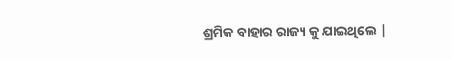ଶ୍ରମିକ ବାହାର ରାଜ୍ୟ କୁ ଯାଇଥିଲେ |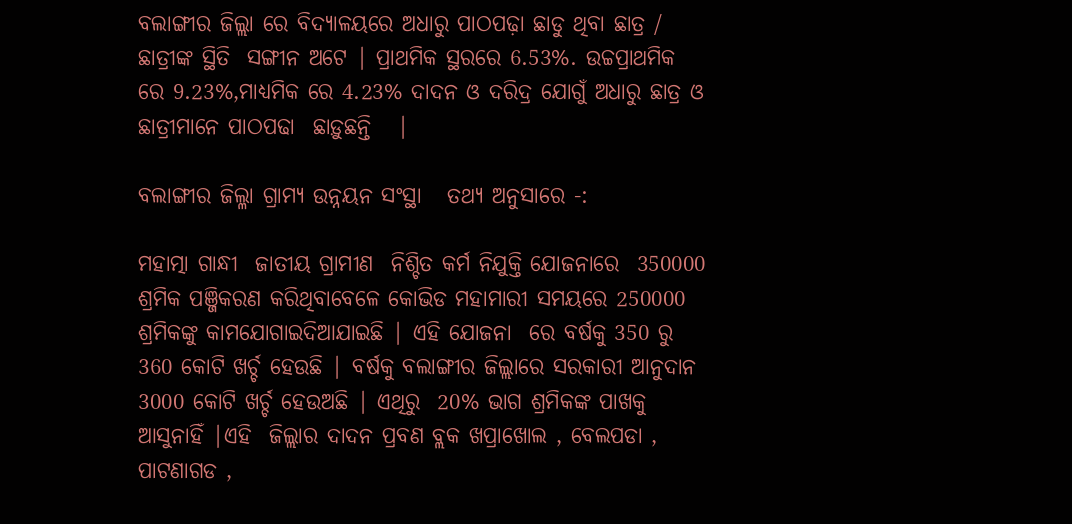ବଲାଙ୍ଗୀର ଜିଲ୍ଲା ରେ ବିଦ୍ୟାଳୟରେ ଅଧାରୁ ପାଠପଢ଼ା ଛାଡୁ ଥିବା ଛାତ୍ର / ଛାତ୍ରୀଙ୍କ ସ୍ଥିତି  ସଙ୍ଗୀନ ଅଟେ | ପ୍ରାଥମିକ ସ୍ଥରରେ 6.53%. ଉଚ୍ଚପ୍ରାଥମିକ ରେ 9.23%,ମାଧ୍ୟମିକ ରେ 4.23% ଦାଦନ ଓ ଦରିଦ୍ର ଯୋଗୁଁ ଅଧାରୁ ଛାତ୍ର ଓ ଛାତ୍ରୀମାନେ ପାଠପଢା  ଛାଡ଼ୁଛନ୍ତି   |

ବଲାଙ୍ଗୀର ଜିଲ୍ଳା ଗ୍ରାମ୍ୟ ଉନ୍ନୟନ ସଂସ୍ଥା   ତଥ୍ୟ ଅନୁସାରେ -:

ମହାତ୍ମା ଗାନ୍ଧୀ  ଜାତୀୟ ଗ୍ରାମୀଣ  ନିଶ୍ଚିତ କର୍ମ ନିଯୁକ୍ତି ଯୋଜନାରେ  350000 ଶ୍ରମିକ ପଞ୍ଜିକରଣ କରିଥିବାବେଳେ କୋଭିଡ ମହାମାରୀ ସମୟରେ 250000 ଶ୍ରମିକଙ୍କୁ କାମଯୋଗାଇଦିଆଯାଇଛି | ଏହି ଯୋଜନା  ରେ ବର୍ଷକୁ 350 ରୁ 360 କୋଟି ଖର୍ଚ୍ଚ ହେଉଛି | ବର୍ଷକୁ ବଲାଙ୍ଗୀର ଜିଲ୍ଲାରେ ସରକାରୀ ଆନୁଦାନ 3000 କୋଟି ଖର୍ଚ୍ଚ ହେଉଅଛି | ଏଥିରୁ  20% ଭାଗ ଶ୍ରମିକଙ୍କ ପାଖକୁ ଆସୁନାହିଁ |ଏହି  ଜିଲ୍ଲାର ଦାଦନ ପ୍ରବଣ ବ୍ଲକ ଖପ୍ରାଖୋଲ , ବେଲପଡା , ପାଟଣାଗଡ ,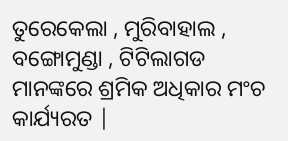ତୁରେକେଲା , ମୁରିବାହାଲ , ବଙ୍ଗୋମୁଣ୍ଡା , ଟିଟିଲାଗଡ ମାନଙ୍କରେ ଶ୍ରମିକ ଅଧିକାର ମଂଚ କାର୍ଯ୍ୟରତ |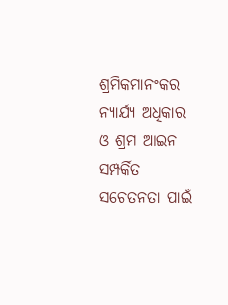ଶ୍ରମିକମାନଂକର ନ୍ୟାର୍ଯ୍ୟ ଅଧିକାର ଓ ଶ୍ରମ ଆଇନ ସମ୍ପର୍କିତ ସଚେତନତା ପାଇଁ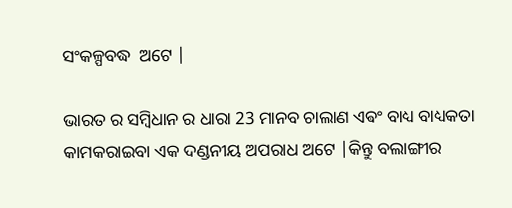ସଂକଳ୍ପବଦ୍ଧ  ଅଟେ |

ଭାରତ ର ସମ୍ବିଧାନ ର ଧାରା 23 ମାନବ ଚାଲାଣ ଏଵଂ ବାଧ୍ୟ ବାଧ୍ୟକତା କାମକରାଇବା ଏକ ଦଣ୍ଡନୀୟ ଅପରାଧ ଅଟେ |କିନ୍ତୁ ବଲାଙ୍ଗୀର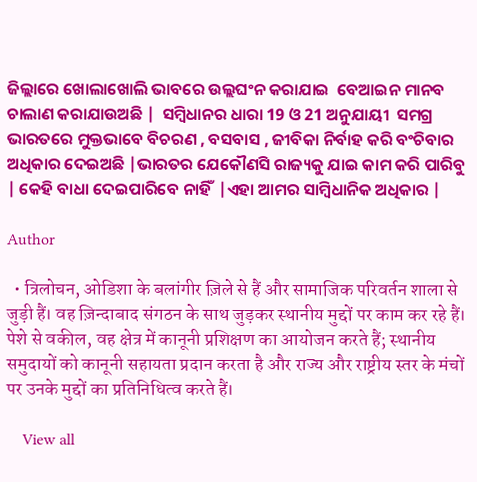ଜିଲ୍ଲାରେ ଖୋଲାଖୋଲି ଭାବରେ ଉଲ୍ଲଘଂନ କରାଯାଇ  ବେଆଇନ ମାନବ ଚାଲାଣ କରାଯାଉଅଛି |  ସମ୍ବିଧାନର ଧାରା 19 ଓ 21 ଅନୁଯାୟୀ  ସମଗ୍ର ଭାରତରେ ମୁକ୍ତଭାବେ ବିଚରଣ , ବସବାସ , ଜୀବିକା ନିର୍ବାହ କରି ବଂଚିବାର ଅଧିକାର ଦେଇଅଛି |ଭାରତର ଯେକୌଣସି ରାଜ୍ୟକୁ ଯାଇ କାମ କରି ପାରିବୁ | କେହି ବାଧା ଦେଇପାରିବେ ନାହିଁ  |ଏହା ଆମର ସାମ୍ବିଧାନିକ ଅଧିକାର |

Author

  • त्रिलोचन, ओडिशा के बलांगीर ज़िले से हैं और सामाजिक परिवर्तन शाला से जुड़ी हैं। वह ज़िन्दाबाद संगठन के साथ जुड़कर स्थानीय मुद्दों पर काम कर रहे हैं। पेशे से वकील, वह क्षेत्र में कानूनी प्रशिक्षण का आयोजन करते हैं; स्थानीय समुदायों को कानूनी सहायता प्रदान करता है और राज्य और राष्ट्रीय स्तर के मंचों पर उनके मुद्दों का प्रतिनिधित्व करते हैं।

    View all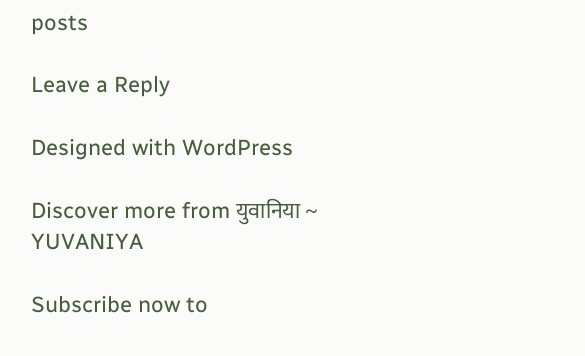posts

Leave a Reply

Designed with WordPress

Discover more from युवानिया ~ YUVANIYA

Subscribe now to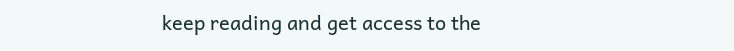keep reading and get access to the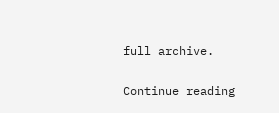full archive.

Continue reading